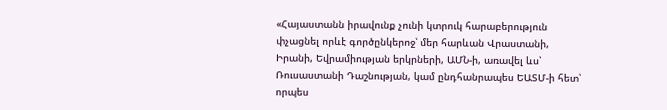«Հայաստանն իրավունք չունի կտրուկ հարաբերություն փչացնել որևէ գործընկերոջ՝ մեր հարևան Վրաստանի, Իրանի, Եվրամիության երկրների, ԱՄՆ-ի, առավել ևս՝ Ռուսաստանի Դաշնության, կամ ընդհանրապես ԵԱՏՄ-ի հետ՝ որպես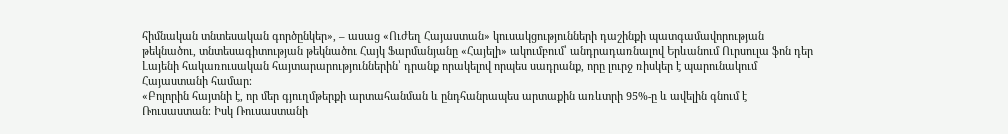հիմնական տնտեսական գործընկեր», – ասաց «Ուժեղ Հայաստան» կուսակցությունների դաշինքի պատգամավորության թեկնածու, տնտեսագիտության թեկնածու Հայկ Ֆարմանյանը «Հայելի» ակումբում՝ անդրադառնալով Երևանում Ուրսուլա ֆոն դեր Լայենի հակառուսական հայտարարություններին՝ դրանք որակելով որպես սադրանք, որը լուրջ ռիսկեր է պարունակում Հայաստանի համար։
«Բոլորին հայտնի է, որ մեր գյուղմթերքի արտահանման և ընդհանրապես արտաքին առևտրի 95%-ը և ավելին գնում է Ռուսաստան։ Իսկ Ռուսաստանի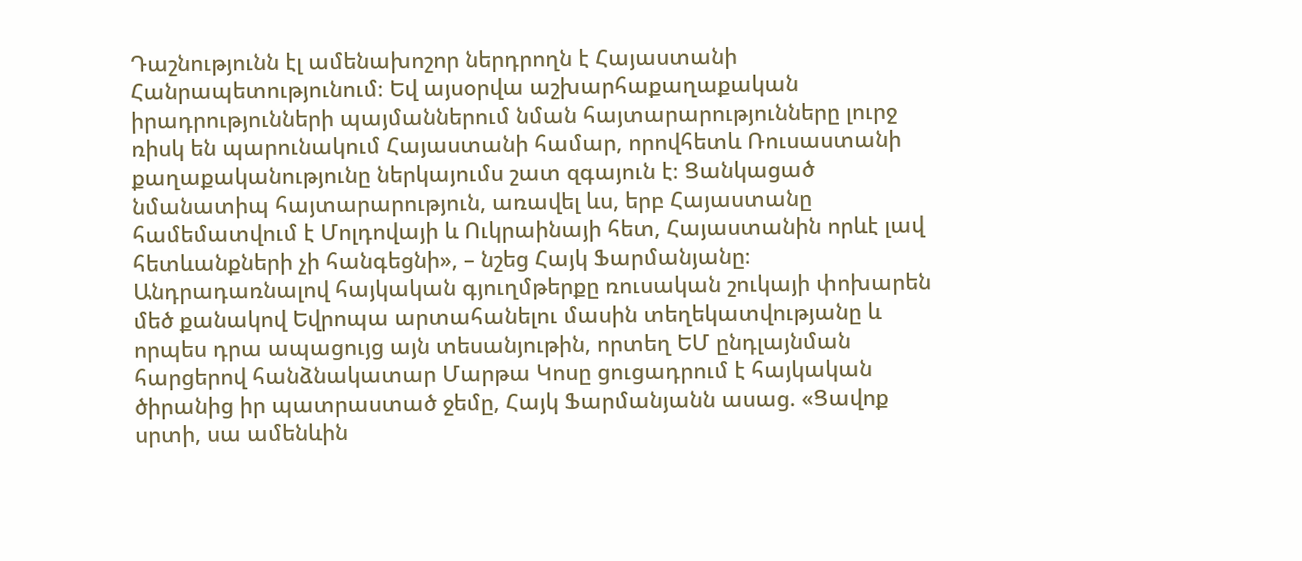Դաշնությունն էլ ամենախոշոր ներդրողն է Հայաստանի Հանրապետությունում։ Եվ այսօրվա աշխարհաքաղաքական իրադրությունների պայմաններում նման հայտարարությունները լուրջ ռիսկ են պարունակում Հայաստանի համար, որովհետև Ռուսաստանի քաղաքականությունը ներկայումս շատ զգայուն է։ Ցանկացած նմանատիպ հայտարարություն, առավել ևս, երբ Հայաստանը համեմատվում է Մոլդովայի և Ուկրաինայի հետ, Հայաստանին որևէ լավ հետևանքների չի հանգեցնի», – նշեց Հայկ Ֆարմանյանը։
Անդրադառնալով հայկական գյուղմթերքը ռուսական շուկայի փոխարեն մեծ քանակով Եվրոպա արտահանելու մասին տեղեկատվությանը և որպես դրա ապացույց այն տեսանյութին, որտեղ ԵՄ ընդլայնման հարցերով հանձնակատար Մարթա Կոսը ցուցադրում է հայկական ծիրանից իր պատրաստած ջեմը, Հայկ Ֆարմանյանն ասաց. «Ցավոք սրտի, սա ամենևին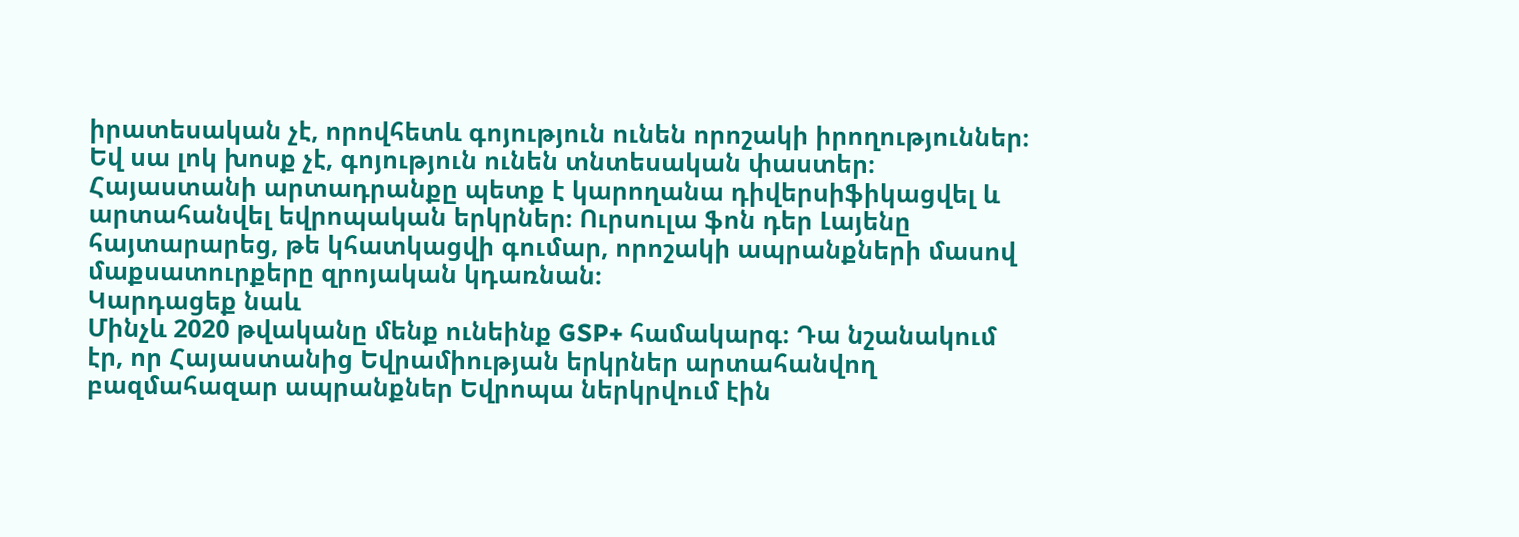իրատեսական չէ, որովհետև գոյություն ունեն որոշակի իրողություններ։ Եվ սա լոկ խոսք չէ, գոյություն ունեն տնտեսական փաստեր։
Հայաստանի արտադրանքը պետք է կարողանա դիվերսիֆիկացվել և արտահանվել եվրոպական երկրներ։ Ուրսուլա ֆոն դեր Լայենը հայտարարեց, թե կհատկացվի գումար, որոշակի ապրանքների մասով մաքսատուրքերը զրոյական կդառնան։
Կարդացեք նաև
Մինչև 2020 թվականը մենք ունեինք GSP+ համակարգ։ Դա նշանակում էր, որ Հայաստանից Եվրամիության երկրներ արտահանվող բազմահազար ապրանքներ Եվրոպա ներկրվում էին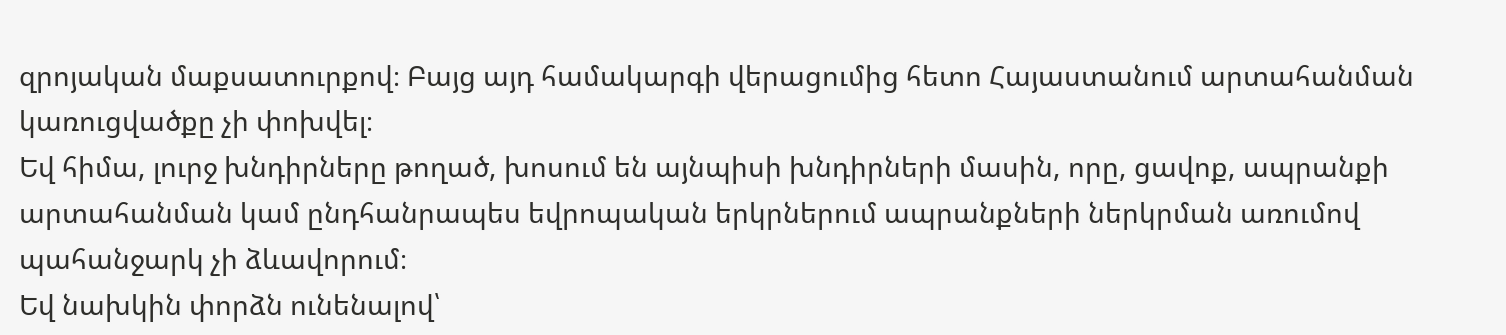զրոյական մաքսատուրքով։ Բայց այդ համակարգի վերացումից հետո Հայաստանում արտահանման կառուցվածքը չի փոխվել։
Եվ հիմա, լուրջ խնդիրները թողած, խոսում են այնպիսի խնդիրների մասին, որը, ցավոք, ապրանքի արտահանման կամ ընդհանրապես եվրոպական երկրներում ապրանքների ներկրման առումով պահանջարկ չի ձևավորում։
Եվ նախկին փորձն ունենալով՝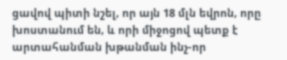ցավով պիտի նշել, որ այն 18 մլն եվրոն, որը խոստանում են, և որի միջոցով պետք է արտահանման խթանման ինչ-որ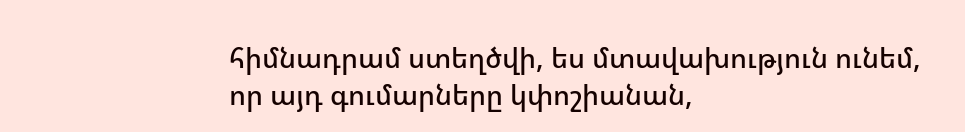հիմնադրամ ստեղծվի, ես մտավախություն ունեմ, որ այդ գումարները կփոշիանան,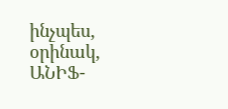ինչպես, օրինակ, ԱՆԻՖ-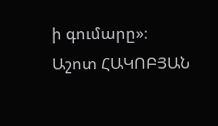ի գումարը»։
Աշոտ ՀԱԿՈԲՅԱՆ